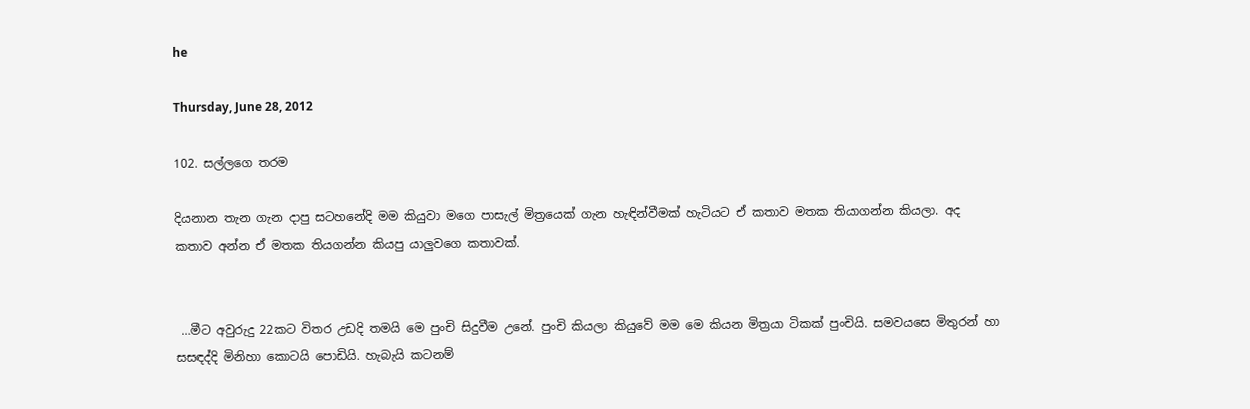he

Thursday, June 28, 2012

102. සල්ලගෙ තරම

දියනාන තැන ගැන දාපු සටහනේදි මම කියුවා මගෙ පාසැල් මිත්‍රයෙක් ගැන හැඳින්වීමක් හැටියට ඒ කතාව මතක තියාගන්න කියලා. අද කතාව අන්න ඒ මතක තියගන්න කියපු යාලුවගෙ කතාවක්.


 …මීට අවුරුදු 22කට විතර උඩදි තමයි මෙ පුංචි සිදුවීම උනේ. පුංචි කියලා කියුවේ මම මෙ කියන මිත්‍රයා ටිකක් පුංචියි. සමවයසෙ මිතුරන් හා සසඳද්දි මිනිහා කොටයි පොඩියි. හැබැයි කටනම්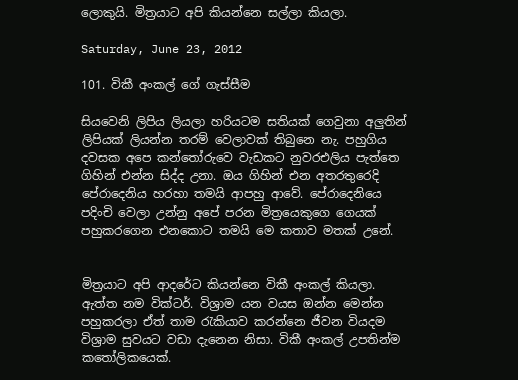ලොකුයි. මිත්‍රයාට අපි කියන්නෙ සල්ලා කියලා.

Saturday, June 23, 2012

101. විකී අංකල් ගේ ගැස්සීම

සියවෙනි ලිපිය ලියලා හරියටම සතියක් ගෙවුනා අලුතින් ලිපියක් ලියන්න තරම් වෙලාවක් තිබුනෙ නැ. පහුගිය දවසක අපෙ කන්තෝරුවෙ වැඩකට නුවරඑලිය පැත්තෙ ගිහින් එන්න සිද්ද උනා. ඔය ගිහින් එන අතරතුරෙදි පේරාදෙනිය හරහා තමයි ආපහු ආවේ. පේරාදෙනියෙ පදිංචි වෙලා උන්නු අපේ පරන මිත්‍රයෙකුගෙ ගෙයක් පහුකරගෙන එනකොට තමයි මෙ කතාව මතක් උනේ.


මිත්‍රයාට අපි ආදරේට කියන්නෙ විකී අංකල් කියලා. ඇත්ත නම වික්ටර්. විශ්‍රාම යන වයස ඔන්න මෙන්න පහුකරලා ඒත් තාම රැකියාව කරන්නෙ ජීවන වියදම විශ්‍රාම සුවයට වඩා දැනෙන නිසා. විකී අංකල් උපතින්ම කතෝලිකයෙක්.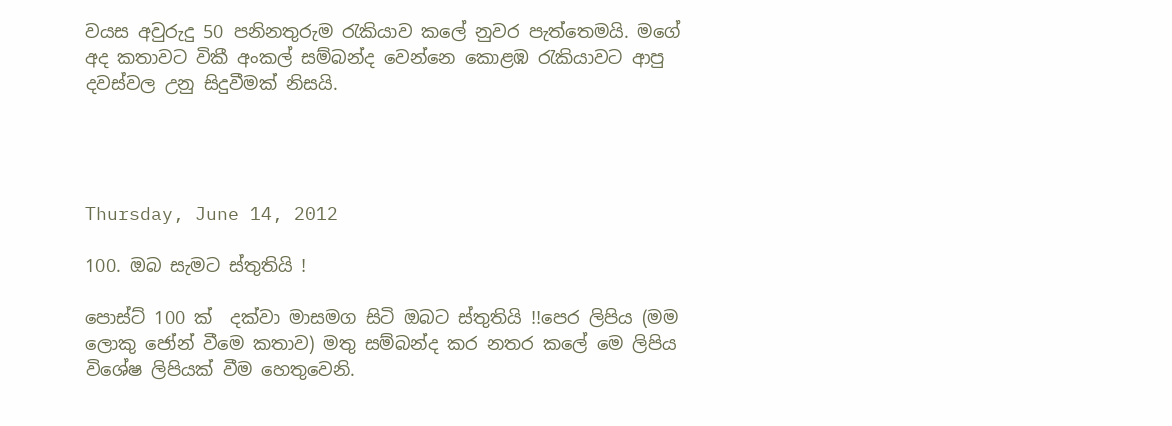වයස අවුරුදු 50 පනිනතුරුම රැකියාව කලේ නුවර පැත්තෙමයි. මගේ අද කතාවට විකී අංකල් සම්බන්ද වෙන්නෙ කොළඹ රැකියාවට ආපු දවස්වල උනු සිදුවීමක් නිසයි.




Thursday, June 14, 2012

100. ඔබ සැමට ස්තුතියි !

පොස්ට් 100 ක්  දක්වා මාසමග සිටි ඔබට ස්තුතියි !!පෙර ලිපිය (මම ලොකු ජෝන් වීමෙ කතාව) මතු සම්බන්ද කර නතර කලේ මෙ ලිපිය විශේෂ ලිපියක් වීම හෙතුවෙනි.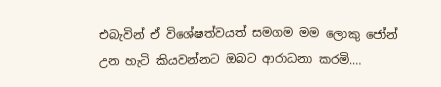එබැවින් ඒ විශේෂත්වයත් සමගම මම ලොකු ජෝන් උන හැටි කියවන්නට ඔබට ආරාධනා කරමි.…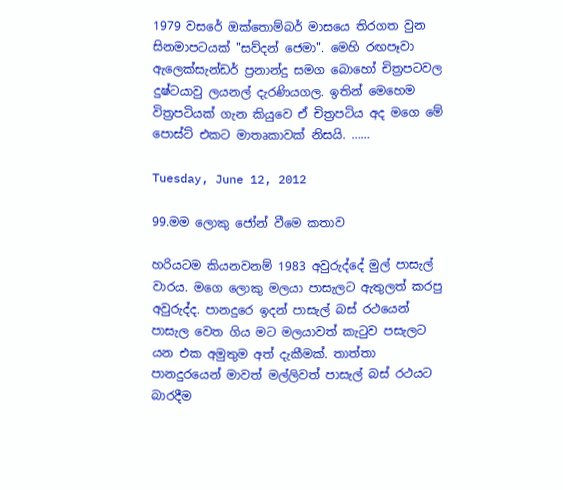1979 වසරේ ඔක්තොම්බර් මාසයෙ තිරගත වුන සිනමාපටයක් "සව්දන් ජෙමා". මෙහි රඟපෑවා ඇලෙක්සැන්ඩර් ප්‍රනාන්දු සමග බොහෝ චිත්‍රපටවල දුෂ්ටයාවු ලයනල් දැරණියගල. ඉතින් මෙහෙම විත්‍රපටියක් ගැන කියුවෙ ඒ චිත්‍රපටිය අද මගෙ මේ පොස්ට් එකට මාතෘකාවක් නිසයි. ……

Tuesday, June 12, 2012

99.මම ලොකු ජෝන් වීමෙ කතාව

හරියටම කියනවනම් 1983 අවුරුද්දේ මුල් පාසැල් වාරය. මගෙ ලොකු මලයා පාසැලට ඇතුලත් කරපු අවුරුද්ද. පානදුරෙ ඉදන් පාසැල් බස් රථයෙන් පාසැල වෙත ගිය මට මලයාවත් කැටුව පසැලට යන එක අමුතුම අත් දැකීමක්. තාත්තා පානදුරයෙන් මාවත් මල්ලිවත් පාසැල් බස් රථයට බාරදීම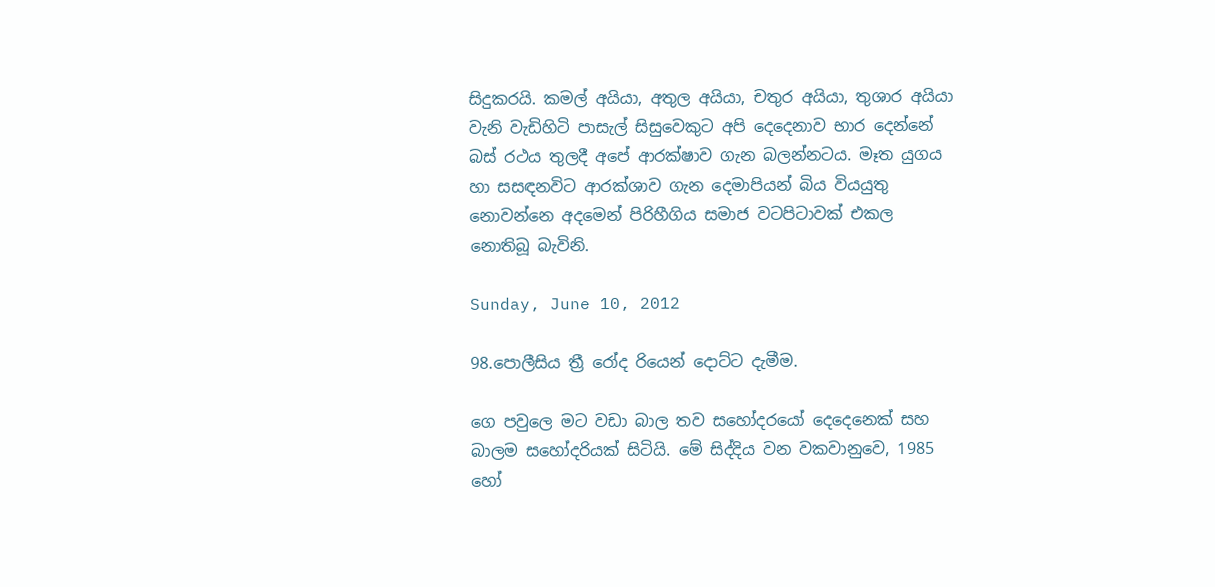සිදුකරයි. කමල් අයියා, අතුල අයියා, චතුර අයියා, තුශාර අයියා   වැනි වැඩිහිටි පාසැල් සිසුවෙකුට අපි දෙදෙනාව භාර දෙන්නේ බස් රථය තුලදී අපේ ආරක්ෂාව ගැන බලන්නටය. මෑත යුගය හා සසඳනවිට ආරක්ශාව ගැන දෙමාපියන් බිය වියයුතු නොවන්නෙ අදමෙන් පිරිහීගිය සමාජ වටපිටාවක් එකල නොතිබූ බැවිනි.

Sunday, June 10, 2012

98.පොලීසිය ත්‍රී රෝද රියෙන් දොට්ට දැමීම.

ගෙ පවුලෙ මට වඩා බාල තව සහෝදරයෝ දෙදෙනෙක් සහ බාලම සහෝදරියක් සිටියි. මේ සිද්දිය වන වකවානුවෙ, 1985 හෝ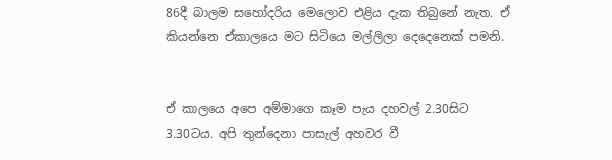86දී බාලම සහෝදරිය මෙලොව එළිය දැක තිබුනේ නැත. ඒ කියන්නෙ ඒකාලයෙ මට සිටියෙ මල්ලිලා දෙදෙනෙක් පමනි.


ඒ කාලයෙ අපෙ අම්මාගෙ කෑම පැය දහවල් 2.30සිට 3.30ටය. අපි තුන්දෙනා පාසැල් අහවර වී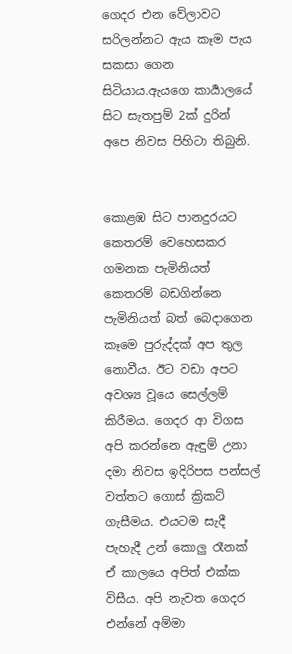ගෙදර එන වේලාවට සරිලන්නට ඇය කෑම පැය සකසා ගෙන සිටියාය.ඇයගෙ කාර්‍යාලයේ සිට සැතපුම් 2ක් දුරින් අපෙ නිවස පිහිටා තිබුනි.


කොළඹ සිට පානදුරයට කෙතරම් වෙහෙසකර ගමනක පැමිනියත් කෙතරම් බඩගින්නෙ පැමිනියත් බත් බෙදාගෙන කෑමෙ පුරුද්දක් අප තුල නොවීය. ඊට වඩා අපට අවශ්‍ය වූයෙ සෙල්ලම් කිරීමය. ගෙදර ආ විගස අපි කරන්නෙ ඇඳුම් උනා දමා නිවස ඉදිරිපස පන්සල් වත්තට ගොස් ක්‍රිකට් ගැසීමය. එයටම සැදී පැහැදී උන් කොලු රෑනක් ඒ කාලයෙ අපිත් එක්ක විසීය. අපි නැවත ගෙදර එන්නේ අම්මා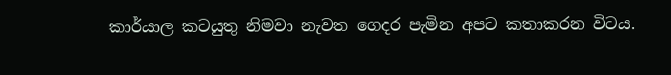කාර්යාල කටයුතු නිමවා නැවත ගෙදර පැමින අපට කතාකරන විටය.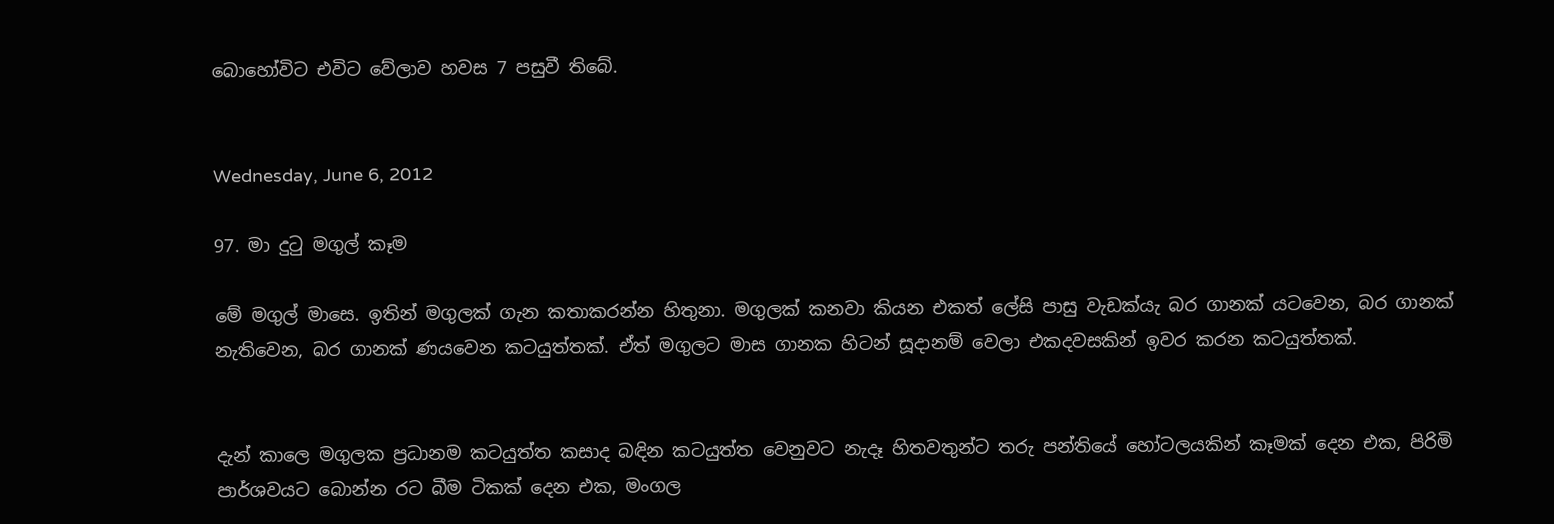බොහෝවිට එවිට වේලාව හවස 7 පසුවී තිබේ.


Wednesday, June 6, 2012

97. මා දුටු මගුල් කෑම

මේ මගුල් මාසෙ. ඉතින් මගුලක් ගැන කතාකරන්න හිතුනා. මගුලක් කනවා කියන එකත් ලේසි පාසු වැඩක්යැ බර ගානක් යටවෙන, බර ගානක් නැතිවෙන, බර ගානක් ණයවෙන කටයුත්තක්. ඒත් මගුලට මාස ගානක හිටන් සූදානම් වෙලා එකදවසකින් ඉවර කරන කටයුත්තක්.


දැන් කාලෙ මගුලක ප්‍රධානම කටයුත්ත කසාද බඳින කටයුත්ත වෙනුවට නැදෑ හිතවතුන්ට තරු පන්තියේ හෝටලයකින් කෑමක් දෙන එක, පිරිමි පාර්ශවයට බොන්න රට බීම ටිකක් දෙන එක, මංගල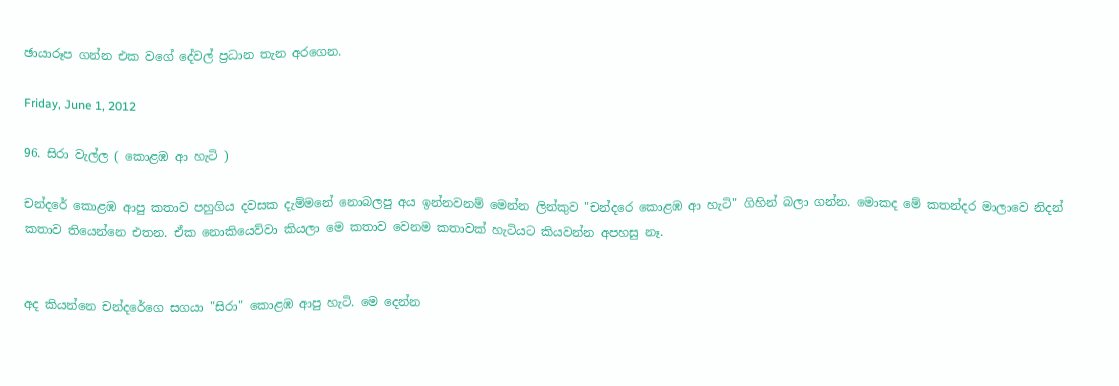ඡායාරූප ගන්න එක වගේ දේවල් ප්‍රධාන තැන අරගෙන.

Friday, June 1, 2012

96. සිරා වැල්ල ( කොළඹ ආ හැටි )

චන්දරේ කොළඹ ආපු කතාව පහුගිය දවසක දැම්මනේ නොබලපු අය ඉන්නවනම් මෙන්න ලින්කුව "චන්දරෙ කොළඹ ආ හැටි" ගිහින් බලා ගන්න. මොකද මේ කතන්දර මාලාවෙ නිදන් කතාව තියෙන්නෙ එතන. ඒක නොකියෙව්වා කියලා මෙ කතාව වෙනම කතාවක් හැටියට කියවන්න අපහසු නෑ.


අද කියන්නෙ චන්දරේගෙ සගයා "සිරා" කොළඹ ආපු හැටි. මෙ දෙන්න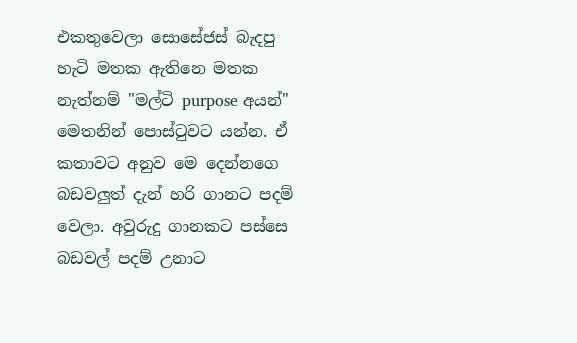එකතුවෙලා සොසේජස් බැදපු හැටි මතක ඇතිනෙ මතක නැත්නම් "මල්ටි purpose අයන්" මෙතනින් පොස්ටුවට යන්න. ඒ කතාවට අනුව මෙ දෙන්නගෙ බඩවලුත් දැන් හරි ගානට පදම් වෙලා. අවුරුදු ගානකට පස්සෙ බඩවල් පදම් උනාට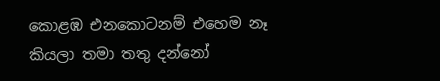කොළඹ එනකොටනම් එහෙම නෑ කියලා තමා තතු දන්නෝ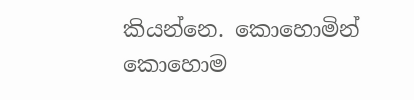කියන්නෙ. කොහොමින් කොහොම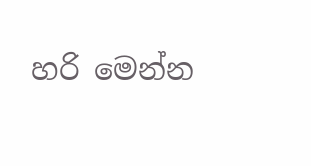හරි මෙන්න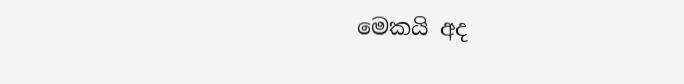මෙකයි අද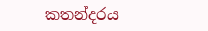කතන්දරය